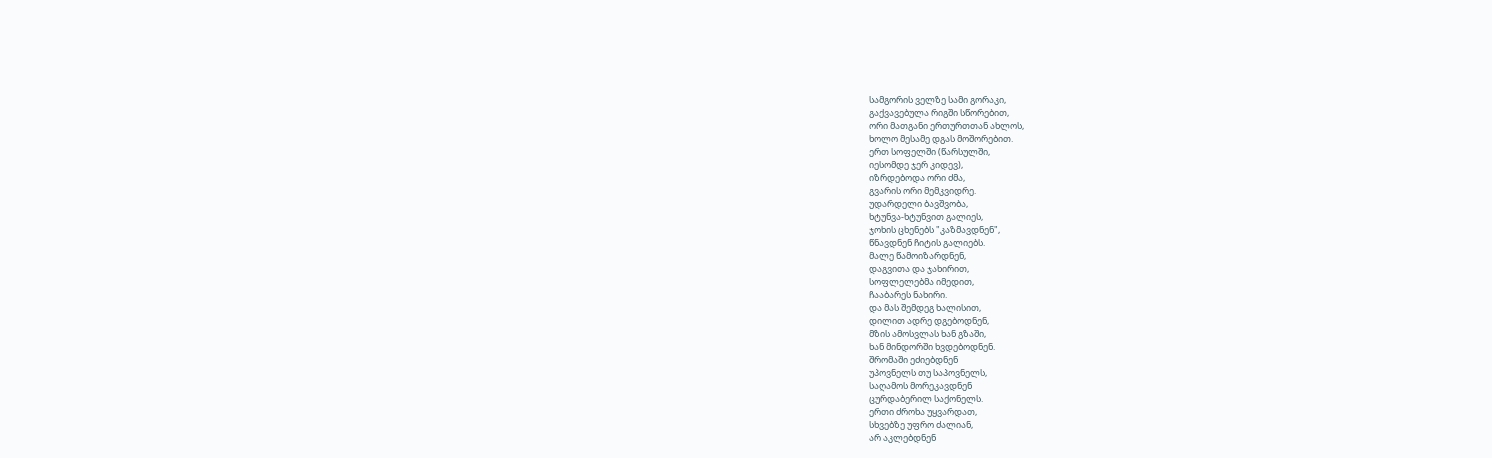სამგორის ველზე სამი გორაკი,
გაქვავებულა რიგში სწორებით,
ორი მათგანი ერთურთთან ახლოს,
ხოლო მესამე დგას მოშორებით.
ერთ სოფელში (წარსულში,
იესომდე ჯერ კიდევ),
იზრდებოდა ორი ძმა,
გვარის ორი მემკვიდრე.
უდარდელი ბავშვობა,
ხტუნვა-ხტუნვით გალიეს,
ჯოხის ცხენებს "კაზმავდნენ",
წნავდნენ ჩიტის გალიებს.
მალე წამოიზარდნენ,
დაგვითა და ჯახირით,
სოფლელებმა იმედით,
ჩააბარეს ნახირი.
და მას შემდეგ ხალისით,
დილით ადრე დგებოდნენ,
მზის ამოსვლას ხან გზაში,
ხან მინდორში ხვდებოდნენ.
შრომაში ეძიებდნენ
უპოვნელს თუ საპოვნელს,
საღამოს მორეკავდნენ
ცურდაბერილ საქონელს.
ერთი ძროხა უყვარდათ,
სხვებზე უფრო ძალიან,
არ აკლებდნენ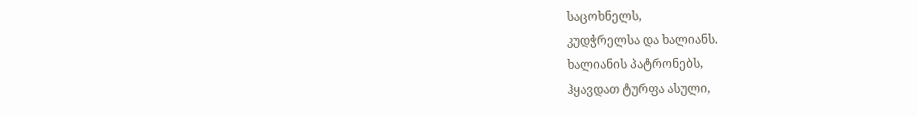საცოხნელს,
კუდჭრელსა და ხალიანს.
ხალიანის პატრონებს,
ჰყავდათ ტურფა ასული,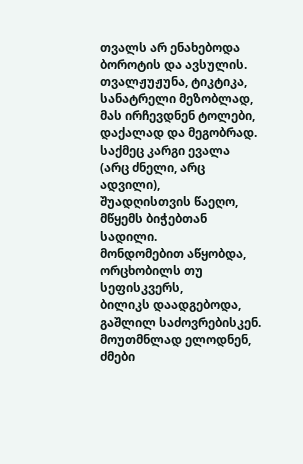თვალს არ ენახებოდა
ბოროტის და ავსულის.
თვალჟუჟუნა, ტიკტიკა,
სანატრელი მეზობლად,
მას ირჩევდნენ ტოლები,
დაქალად და მეგობრად.
საქმეც კარგი ევალა
(არც ძნელი, არც ადვილი),
შუადღისთვის წაეღო,
მწყემს ბიჭებთან სადილი.
მონდომებით აწყობდა,
ორცხობილს თუ სეფისკვერს,
ბილიკს დაადგებოდა,
გაშლილ საძოვრებისკენ.
მოუთმნლად ელოდნენ,
ძმები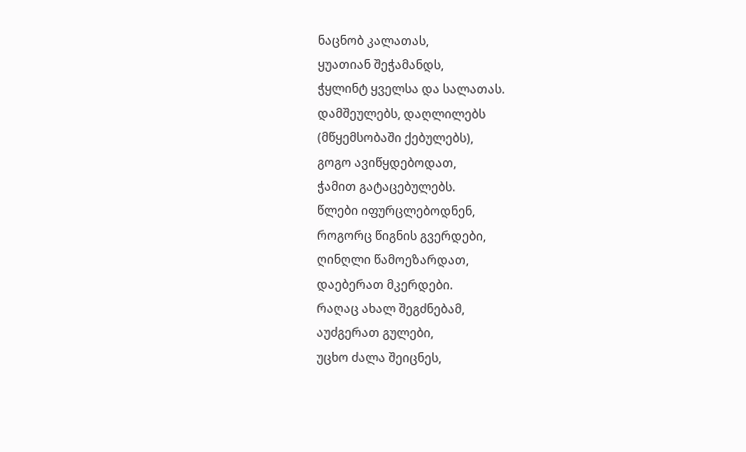ნაცნობ კალათას,
ყუათიან შეჭამანდს,
ჭყლინტ ყველსა და სალათას.
დამშეულებს, დაღლილებს
(მწყემსობაში ქებულებს),
გოგო ავიწყდებოდათ,
ჭამით გატაცებულებს.
წლები იფურცლებოდნენ,
როგორც წიგნის გვერდები,
ღინღლი წამოეზარდათ,
დაებერათ მკერდები.
რაღაც ახალ შეგძნებამ,
აუძგერათ გულები,
უცხო ძალა შეიცნეს,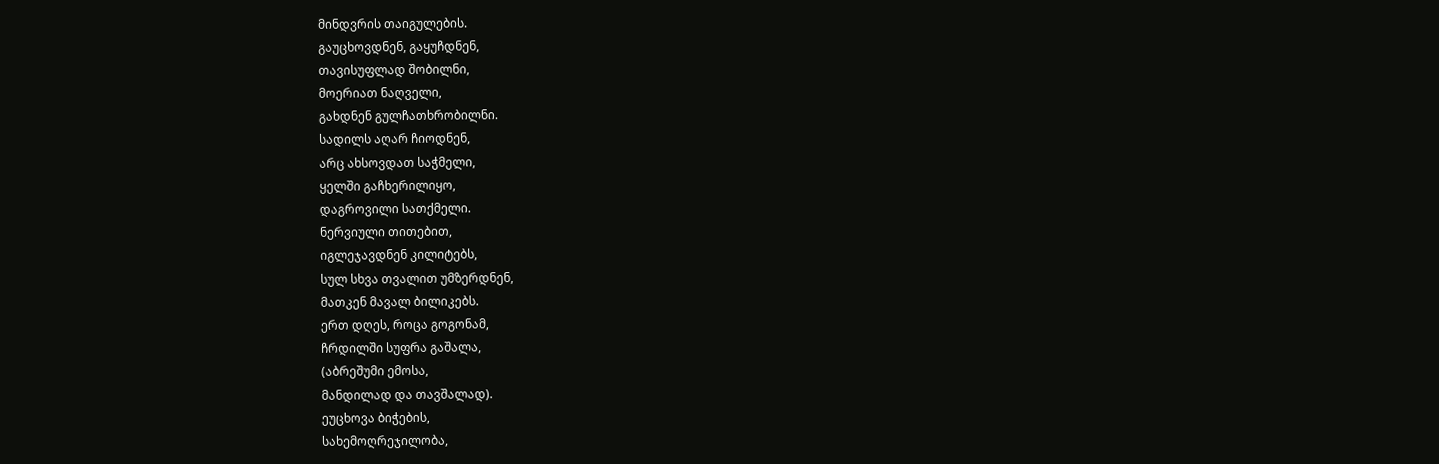მინდვრის თაიგულების.
გაუცხოვდნენ, გაყუჩდნენ,
თავისუფლად შობილნი,
მოერიათ ნაღველი,
გახდნენ გულჩათხრობილნი.
სადილს აღარ ჩიოდნენ,
არც ახსოვდათ საჭმელი,
ყელში გაჩხერილიყო,
დაგროვილი სათქმელი.
ნერვიული თითებით,
იგლეჯავდნენ კილიტებს,
სულ სხვა თვალით უმზერდნენ,
მათკენ მავალ ბილიკებს.
ერთ დღეს, როცა გოგონამ,
ჩრდილში სუფრა გაშალა,
(აბრეშუმი ემოსა,
მანდილად და თავშალად).
ეუცხოვა ბიჭების,
სახემოღრეჯილობა,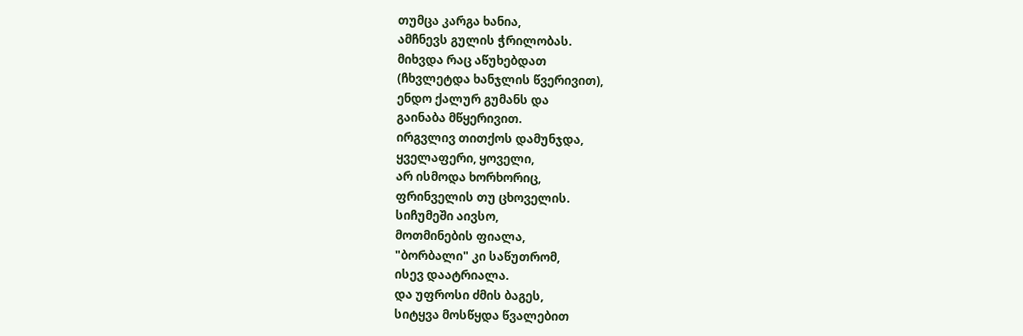თუმცა კარგა ხანია,
ამჩნევს გულის ჭრილობას.
მიხვდა რაც აწუხებდათ
(ჩხვლეტდა ხანჯლის წვერივით),
ენდო ქალურ გუმანს და
გაინაბა მწყერივით.
ირგვლივ თითქოს დამუნჯდა,
ყველაფერი, ყოველი,
არ ისმოდა ხორხორიც,
ფრინველის თუ ცხოველის.
სიჩუმეში აივსო,
მოთმინების ფიალა,
"ბორბალი" კი საწუთრომ,
ისევ დაატრიალა.
და უფროსი ძმის ბაგეს,
სიტყვა მოსწყდა წვალებით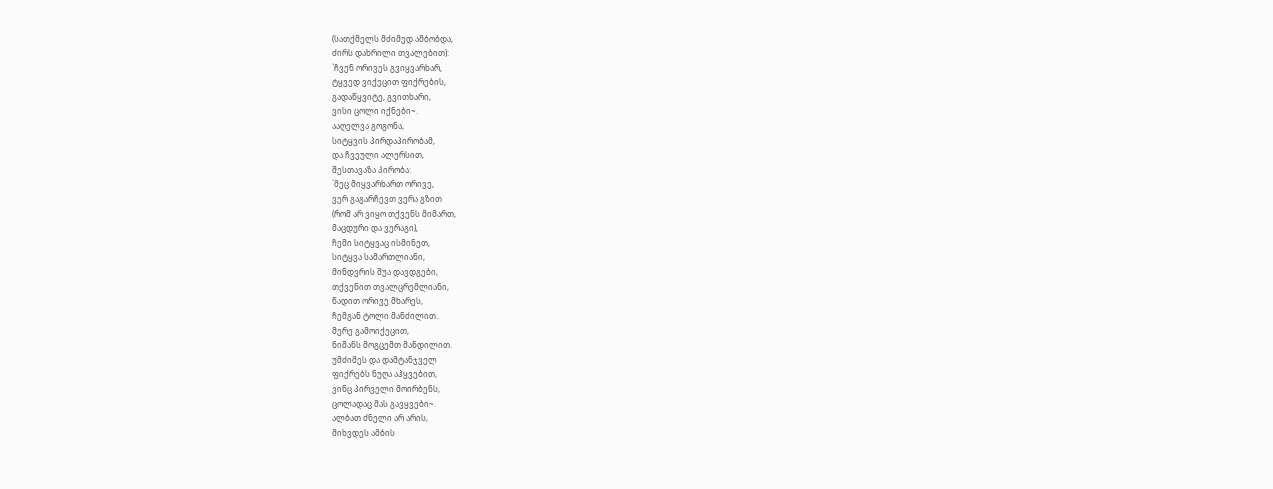(სათქმელს მძიმედ ამბობდა,
ძირს დახრილი თვალებით):
`ჩვენ ორივეს გვიყვარხარ,
ტყვედ ვიქეცით ფიქრების,
გადაწყვიტე, გვითხარი,
ვისი ცოლი იქნები~.
ააღელვა გოგონა,
სიტყვის პირდაპირობამ,
და ჩვეული ალერსით,
შესთავაზა პირობა:
`მეც მიყვარხართ ორივე,
ვერ გაგარჩევთ ვერა გზით
(რომ არ ვიყო თქვენს მიმართ,
მაცდური და ვერაგი),
ჩემი სიტყვაც ისმინეთ,
სიტყვა სამართლიანი,
მინდვრის შუა დავდგები,
თქვენით თვალცრემლიანი,
წადით ორივე მხარეს,
ჩემგან ტოლი მანძილით.
მერე გამოიქეცით,
ნიშანს მოგცემთ მანდილით.
უმძიმეს და დამტანჯველ
ფიქრებს ნუღა აჰყვებით,
ვინც პირველი მოირბენს,
ცოლადაც მას გავყვები~.
ალბათ ძნელი არ არის,
მიხვდეს ამბის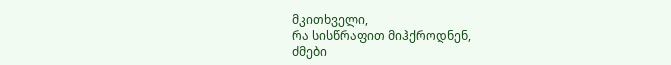მკითხველი,
რა სისწრაფით მიჰქროდნენ,
ძმები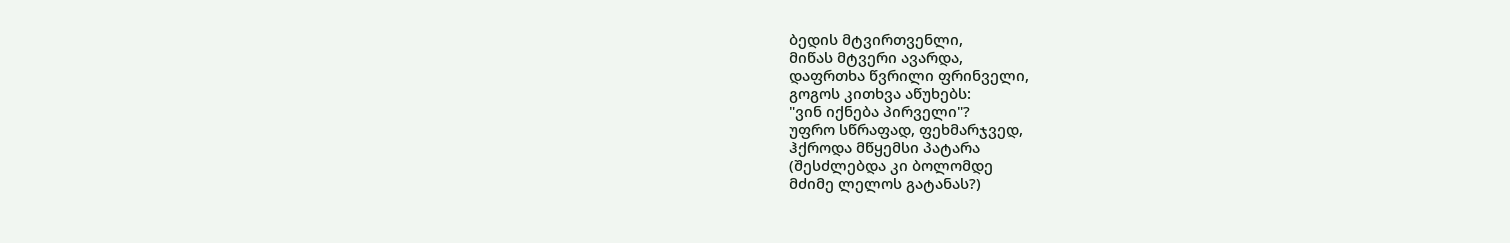ბედის მტვირთვენლი,
მიწას მტვერი ავარდა,
დაფრთხა წვრილი ფრინველი,
გოგოს კითხვა აწუხებს:
"ვინ იქნება პირველი"?
უფრო სწრაფად, ფეხმარჯვედ,
ჰქროდა მწყემსი პატარა
(შესძლებდა კი ბოლომდე
მძიმე ლელოს გატანას?)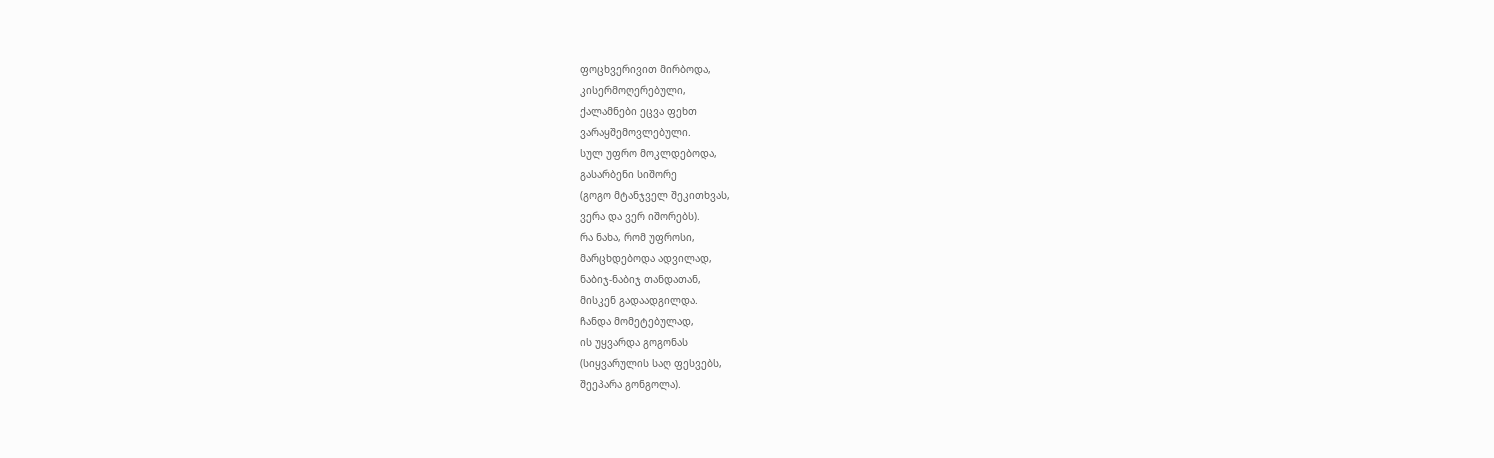ფოცხვერივით მირბოდა,
კისერმოღერებული,
ქალამნები ეცვა ფეხთ
ვარაყშემოვლებული.
სულ უფრო მოკლდებოდა,
გასარბენი სიშორე
(გოგო მტანჯველ შეკითხვას,
ვერა და ვერ იშორებს).
რა ნახა, რომ უფროსი,
მარცხდებოდა ადვილად,
ნაბიჯ-ნაბიჯ თანდათან,
მისკენ გადაადგილდა.
ჩანდა მომეტებულად,
ის უყვარდა გოგონას
(სიყვარულის საღ ფესვებს,
შეეპარა გონგოლა).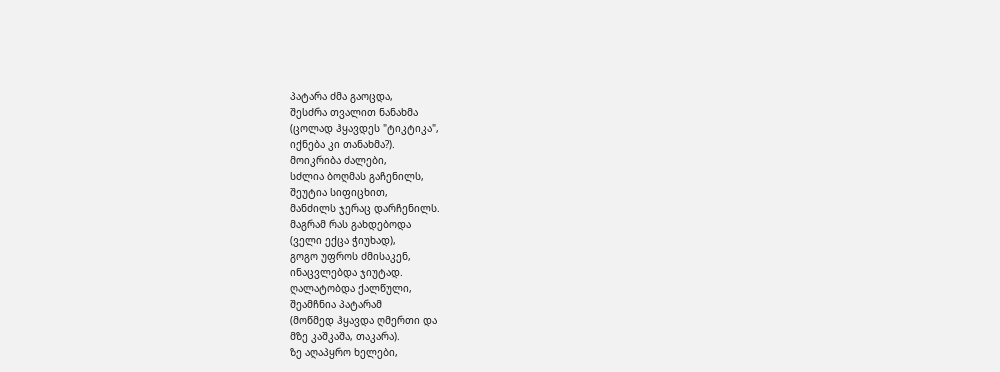პატარა ძმა გაოცდა,
შესძრა თვალით ნანახმა
(ცოლად ჰყავდეს "ტიკტიკა",
იქნება კი თანახმა?).
მოიკრიბა ძალები,
სძლია ბოღმას გაჩენილს,
შეუტია სიფიცხით,
მანძილს ჯერაც დარჩენილს.
მაგრამ რას გახდებოდა
(ველი ექცა ჭიუხად),
გოგო უფროს ძმისაკენ,
ინაცვლებდა ჯიუტად.
ღალატობდა ქალწული,
შეამჩნია პატარამ
(მოწმედ ჰყავდა ღმერთი და
მზე კაშკაშა, თაკარა).
ზე აღაპყრო ხელები,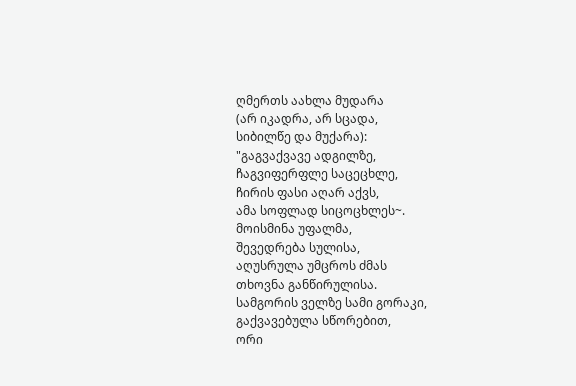ღმერთს აახლა მუდარა
(არ იკადრა, არ სცადა,
სიბილწე და მუქარა):
"გაგვაქვავე ადგილზე,
ჩაგვიფერფლე საცეცხლე,
ჩირის ფასი აღარ აქვს,
ამა სოფლად სიცოცხლეს~.
მოისმინა უფალმა,
შევედრება სულისა,
აღუსრულა უმცროს ძმას
თხოვნა განწირულისა.
სამგორის ველზე სამი გორაკი,
გაქვავებულა სწორებით,
ორი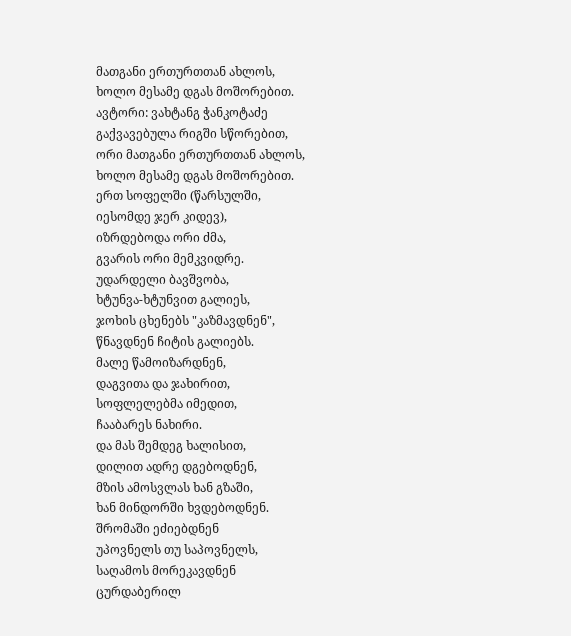მათგანი ერთურთთან ახლოს,
ხოლო მესამე დგას მოშორებით.
ავტორი: ვახტანგ ჭანკოტაძე
გაქვავებულა რიგში სწორებით,
ორი მათგანი ერთურთთან ახლოს,
ხოლო მესამე დგას მოშორებით.
ერთ სოფელში (წარსულში,
იესომდე ჯერ კიდევ),
იზრდებოდა ორი ძმა,
გვარის ორი მემკვიდრე.
უდარდელი ბავშვობა,
ხტუნვა-ხტუნვით გალიეს,
ჯოხის ცხენებს "კაზმავდნენ",
წნავდნენ ჩიტის გალიებს.
მალე წამოიზარდნენ,
დაგვითა და ჯახირით,
სოფლელებმა იმედით,
ჩააბარეს ნახირი.
და მას შემდეგ ხალისით,
დილით ადრე დგებოდნენ,
მზის ამოსვლას ხან გზაში,
ხან მინდორში ხვდებოდნენ.
შრომაში ეძიებდნენ
უპოვნელს თუ საპოვნელს,
საღამოს მორეკავდნენ
ცურდაბერილ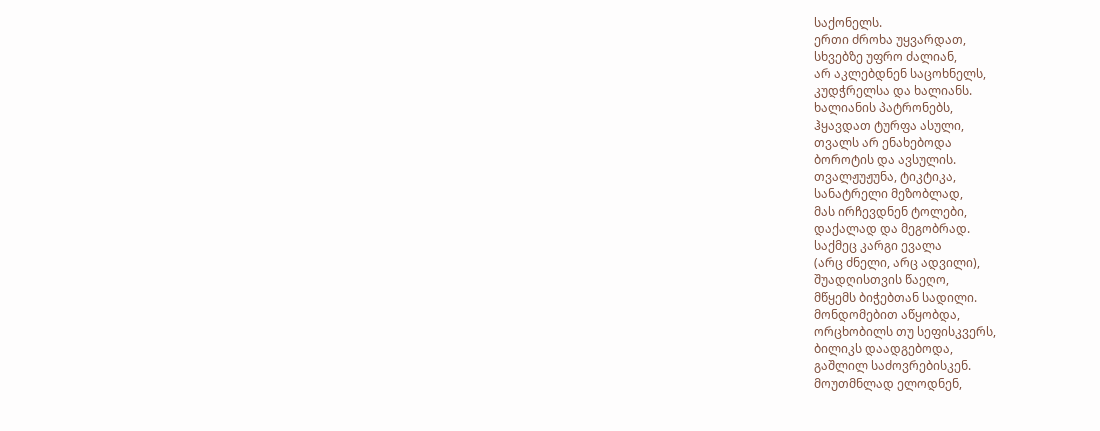საქონელს.
ერთი ძროხა უყვარდათ,
სხვებზე უფრო ძალიან,
არ აკლებდნენ საცოხნელს,
კუდჭრელსა და ხალიანს.
ხალიანის პატრონებს,
ჰყავდათ ტურფა ასული,
თვალს არ ენახებოდა
ბოროტის და ავსულის.
თვალჟუჟუნა, ტიკტიკა,
სანატრელი მეზობლად,
მას ირჩევდნენ ტოლები,
დაქალად და მეგობრად.
საქმეც კარგი ევალა
(არც ძნელი, არც ადვილი),
შუადღისთვის წაეღო,
მწყემს ბიჭებთან სადილი.
მონდომებით აწყობდა,
ორცხობილს თუ სეფისკვერს,
ბილიკს დაადგებოდა,
გაშლილ საძოვრებისკენ.
მოუთმნლად ელოდნენ,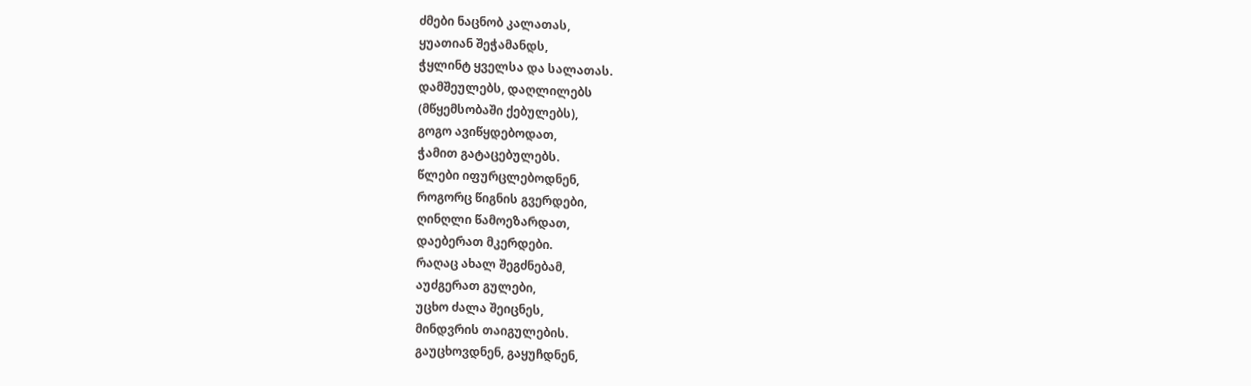ძმები ნაცნობ კალათას,
ყუათიან შეჭამანდს,
ჭყლინტ ყველსა და სალათას.
დამშეულებს, დაღლილებს
(მწყემსობაში ქებულებს),
გოგო ავიწყდებოდათ,
ჭამით გატაცებულებს.
წლები იფურცლებოდნენ,
როგორც წიგნის გვერდები,
ღინღლი წამოეზარდათ,
დაებერათ მკერდები.
რაღაც ახალ შეგძნებამ,
აუძგერათ გულები,
უცხო ძალა შეიცნეს,
მინდვრის თაიგულების.
გაუცხოვდნენ, გაყუჩდნენ,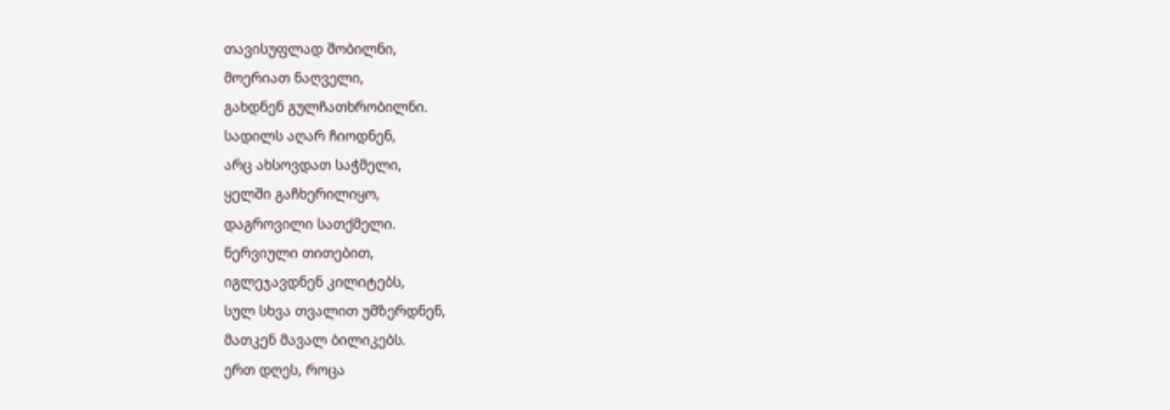თავისუფლად შობილნი,
მოერიათ ნაღველი,
გახდნენ გულჩათხრობილნი.
სადილს აღარ ჩიოდნენ,
არც ახსოვდათ საჭმელი,
ყელში გაჩხერილიყო,
დაგროვილი სათქმელი.
ნერვიული თითებით,
იგლეჯავდნენ კილიტებს,
სულ სხვა თვალით უმზერდნენ,
მათკენ მავალ ბილიკებს.
ერთ დღეს, როცა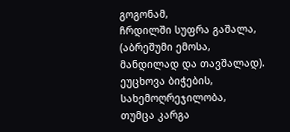გოგონამ,
ჩრდილში სუფრა გაშალა,
(აბრეშუმი ემოსა,
მანდილად და თავშალად).
ეუცხოვა ბიჭების,
სახემოღრეჯილობა,
თუმცა კარგა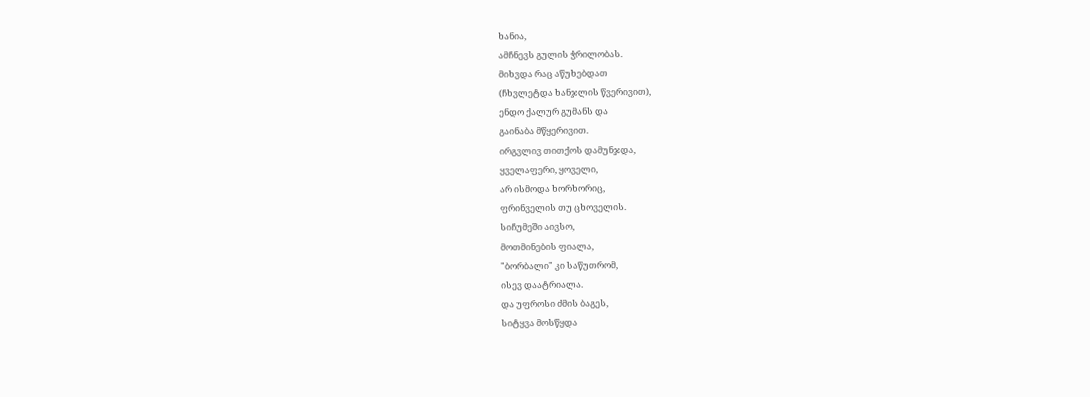ხანია,
ამჩნევს გულის ჭრილობას.
მიხვდა რაც აწუხებდათ
(ჩხვლეტდა ხანჯლის წვერივით),
ენდო ქალურ გუმანს და
გაინაბა მწყერივით.
ირგვლივ თითქოს დამუნჯდა,
ყველაფერი, ყოველი,
არ ისმოდა ხორხორიც,
ფრინველის თუ ცხოველის.
სიჩუმეში აივსო,
მოთმინების ფიალა,
"ბორბალი" კი საწუთრომ,
ისევ დაატრიალა.
და უფროსი ძმის ბაგეს,
სიტყვა მოსწყდა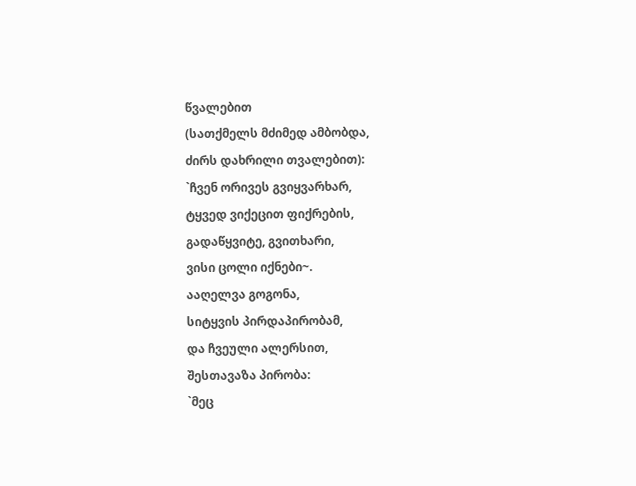წვალებით
(სათქმელს მძიმედ ამბობდა,
ძირს დახრილი თვალებით):
`ჩვენ ორივეს გვიყვარხარ,
ტყვედ ვიქეცით ფიქრების,
გადაწყვიტე, გვითხარი,
ვისი ცოლი იქნები~.
ააღელვა გოგონა,
სიტყვის პირდაპირობამ,
და ჩვეული ალერსით,
შესთავაზა პირობა:
`მეც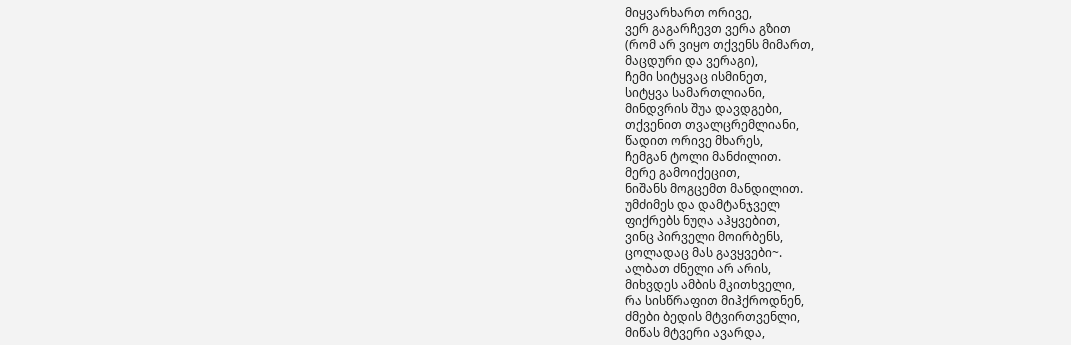მიყვარხართ ორივე,
ვერ გაგარჩევთ ვერა გზით
(რომ არ ვიყო თქვენს მიმართ,
მაცდური და ვერაგი),
ჩემი სიტყვაც ისმინეთ,
სიტყვა სამართლიანი,
მინდვრის შუა დავდგები,
თქვენით თვალცრემლიანი,
წადით ორივე მხარეს,
ჩემგან ტოლი მანძილით.
მერე გამოიქეცით,
ნიშანს მოგცემთ მანდილით.
უმძიმეს და დამტანჯველ
ფიქრებს ნუღა აჰყვებით,
ვინც პირველი მოირბენს,
ცოლადაც მას გავყვები~.
ალბათ ძნელი არ არის,
მიხვდეს ამბის მკითხველი,
რა სისწრაფით მიჰქროდნენ,
ძმები ბედის მტვირთვენლი,
მიწას მტვერი ავარდა,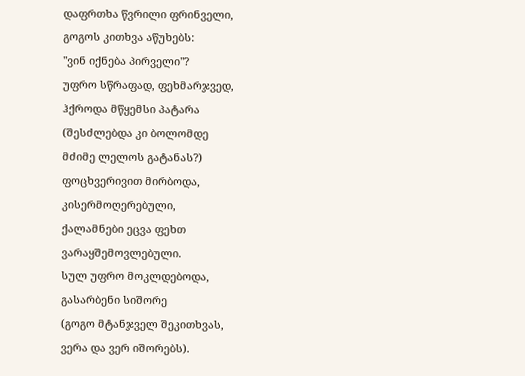დაფრთხა წვრილი ფრინველი,
გოგოს კითხვა აწუხებს:
"ვინ იქნება პირველი"?
უფრო სწრაფად, ფეხმარჯვედ,
ჰქროდა მწყემსი პატარა
(შესძლებდა კი ბოლომდე
მძიმე ლელოს გატანას?)
ფოცხვერივით მირბოდა,
კისერმოღერებული,
ქალამნები ეცვა ფეხთ
ვარაყშემოვლებული.
სულ უფრო მოკლდებოდა,
გასარბენი სიშორე
(გოგო მტანჯველ შეკითხვას,
ვერა და ვერ იშორებს).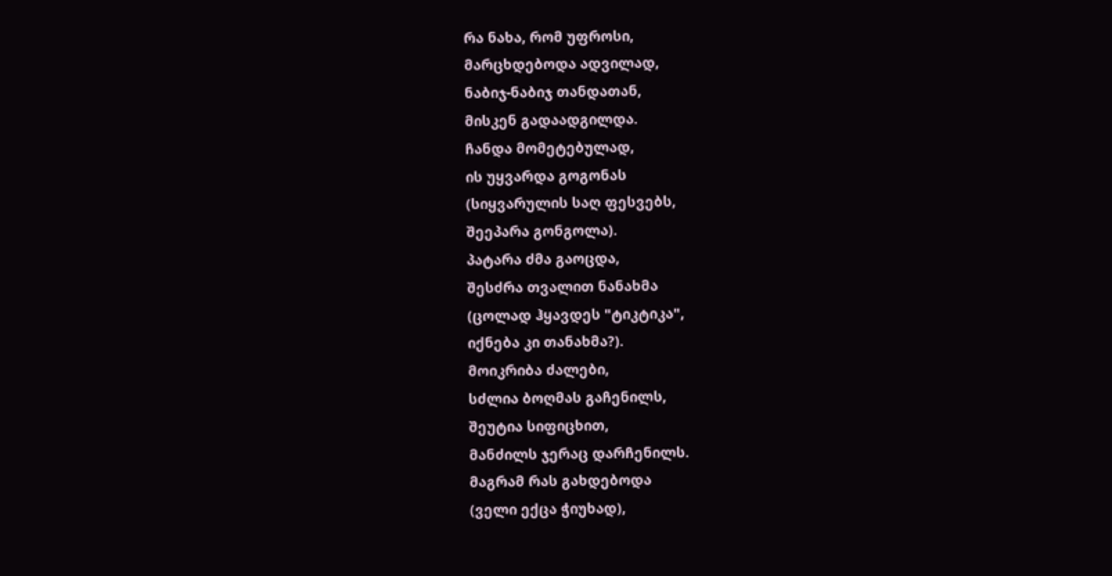რა ნახა, რომ უფროსი,
მარცხდებოდა ადვილად,
ნაბიჯ-ნაბიჯ თანდათან,
მისკენ გადაადგილდა.
ჩანდა მომეტებულად,
ის უყვარდა გოგონას
(სიყვარულის საღ ფესვებს,
შეეპარა გონგოლა).
პატარა ძმა გაოცდა,
შესძრა თვალით ნანახმა
(ცოლად ჰყავდეს "ტიკტიკა",
იქნება კი თანახმა?).
მოიკრიბა ძალები,
სძლია ბოღმას გაჩენილს,
შეუტია სიფიცხით,
მანძილს ჯერაც დარჩენილს.
მაგრამ რას გახდებოდა
(ველი ექცა ჭიუხად),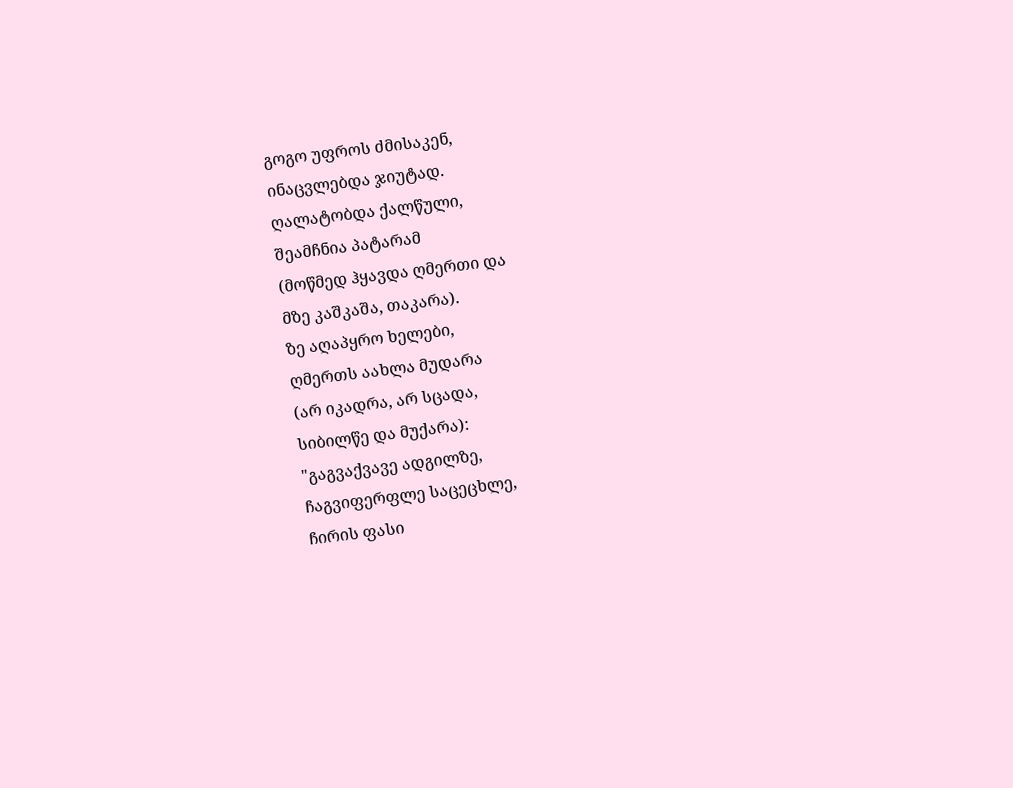გოგო უფროს ძმისაკენ,
ინაცვლებდა ჯიუტად.
ღალატობდა ქალწული,
შეამჩნია პატარამ
(მოწმედ ჰყავდა ღმერთი და
მზე კაშკაშა, თაკარა).
ზე აღაპყრო ხელები,
ღმერთს აახლა მუდარა
(არ იკადრა, არ სცადა,
სიბილწე და მუქარა):
"გაგვაქვავე ადგილზე,
ჩაგვიფერფლე საცეცხლე,
ჩირის ფასი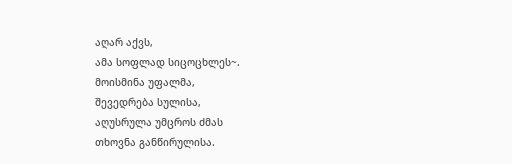აღარ აქვს,
ამა სოფლად სიცოცხლეს~.
მოისმინა უფალმა,
შევედრება სულისა,
აღუსრულა უმცროს ძმას
თხოვნა განწირულისა.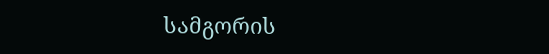სამგორის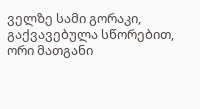ველზე სამი გორაკი,
გაქვავებულა სწორებით,
ორი მათგანი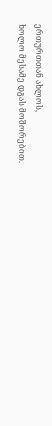ერთურთთან ახლოს,
ხოლო მესამე დგას მოშორებით.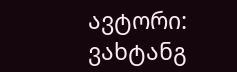ავტორი: ვახტანგ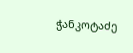ჭანკოტაძე